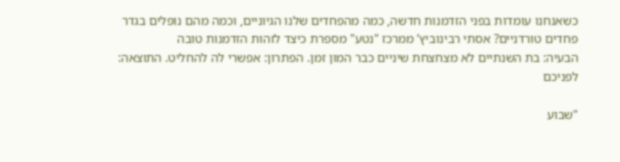כשאנחנו עומדות בפני הזדמנות חדשה, כמה מהפחדים שלנו הגיוניים, וכמה מהם נופלים בגדר פחדים טורדניים? אסתי רבינוביץ’ ממרכז "נטע" מספרת כיצד לזהות הזדמנות טובה
הבעיה: בת השנתיים לא מצחצחת שיניים כבר המון זמן. הפתרון: אפשרי לה להחליט. התוצאה: לפניכם

"שבוע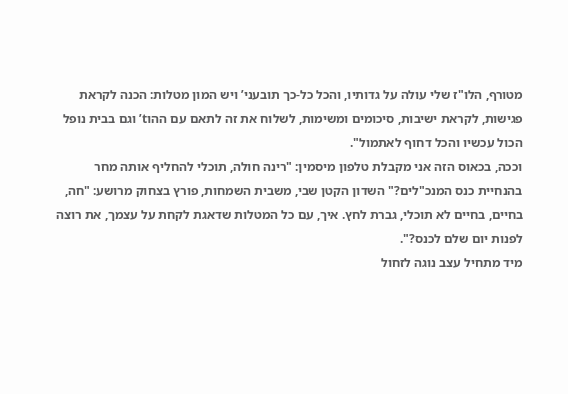מטורף, הלו"ז שלי עולה על גדותיו, והכל כל-כך תובעני’ ויש המון מטלות: הכנה לקראת פגישות, לקראת ישיבות, סיכומים ומשימות, לשלוח את זה לתאם עם ההוt’ וגם בבית נופל הכול עכשיו והכל דחוף לאתמול".
וככה, בכאוס הזה אני מקבלת טלפון מיסמין: "רינה חולה, תוכלי להחליף אותה מחר בהנחיית כנס המנכ"לים?" השדון הקטן שבי, משבית השמחות, פורץ בצחוק מרושע: "חה, בחיים, בחיים לא תוכלי, גברת לחץ. איך, עם כל המטלות שדאגת לקחת על עצמך, את רוצה לפנות יום שלם לכנס?".
מיד מתחיל עצב נוגה לזחול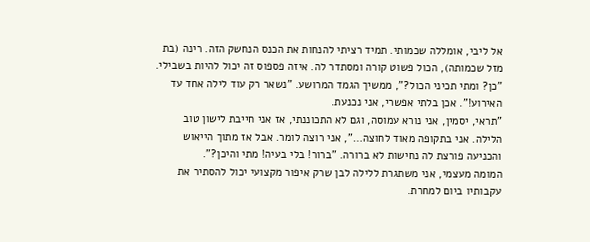אל ליבי, אומללה שכמותי. תמיד רציתי להנחות את הכנס הנחשק הזה. רינה (בת מזל שכמותה), הכול פשוט קורה ומסתדר לה. איזה פספוס זה יכול להיות בשבילי. "כן? ומתי תכיני הכול?", ממשיך הגמד המרושע. "נשאר רק עוד לילה אחד עד האירוע!". אכן בלתי אפשרי, אני נכנעת.
"תראי, יסמין, אני נורא עמוסה, וגם לא התכוננתי, אז אני חייבת לישון טוב הלילה. אני בתקופה מאוד לחוצה…", אני רוצה לומר. אבל אז מתוך הייאוש והכניעה פורצת לה נחישות לא ברורה. "ברור! בלי בעיה! מתי והיכן?".
המומה מעצמי, אני משתגרת ללילה לבן שרק איפור מקצועי יכול להסתיר את עקבותיו ביום למחרת.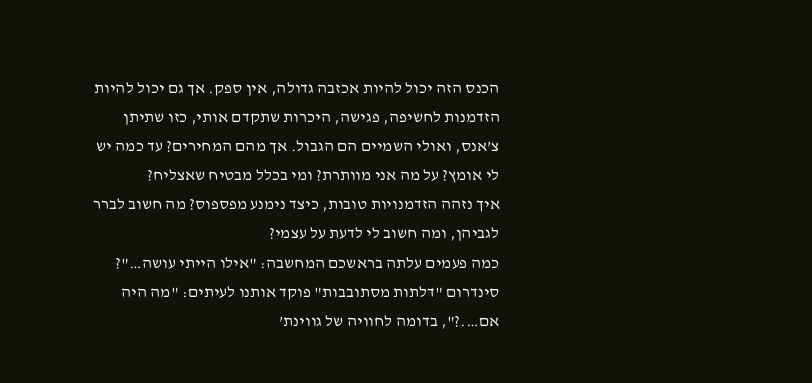הכנס הזה יכול להיות אכזבה גדולה, אין ספק. אך גם יכול להיות הזדמנות לחשיפה, פגישה, היכרות שתקדם אותי, כזו שתיתן צ’אנס, ואולי השמיים הם הגבול. אך מהם המחירים? עד כמה יש לי אומץ? על מה אני מוותרת? ומי בכלל מבטיח שאצליח?
איך נזהה הזדמנויות טובות, כיצד נימנע מפספוס? מה חשוב לברר לגביהן, ומה חשוב לי לדעת על עצמי?
כמה פעמים עלתה בראשכם המחשבה: "אילו הייתי עושה…"?
סינדרום "דלתות מסתובבות" פוקד אותנו לעיתים: "מה היה אם….?", בדומה לחוויה של גווינת’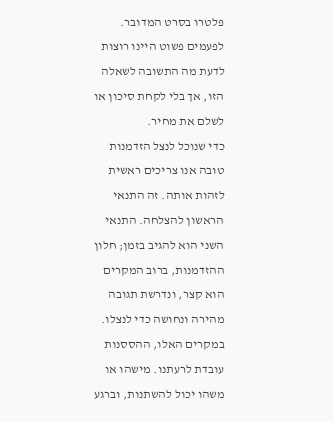פלטרו בסרט המדובר. לפעמים פשוט היינו רוצות לדעת מה התשובה לשאלה הזו, אך בלי לקחת סיכון או לשלם את מחיר.
כדי שנוכל לנצל הזדמנות טובה אנו צריכים ראשית לזהות אותה. זה התנאי הראשון להצלחה. התנאי השני הוא להגיב בזמן; חלון ההזדמנות, ברוב המקרים הוא קצר, ונדרשת תגובה מהירה ונחושה כדי לנצלו. במקרים האלו, ההססנות עובדת לרעתנו. מישהו או משהו יכול להשתנות, וברגע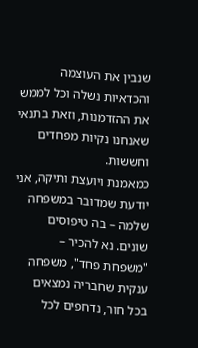שנבין את העוצמה והכדאיות נשלה וכל לממש את ההזדמנות, וזאת בתנאי שאנחנו נקיות מפחדים וחששות.
כמאמנת ויועצת ותיקה, אני יודעת שמדובר במשפחה שלמה – בה טיפוסים שונים. נא להכיר – "משפחת פחד", משפחה ענקית שחבריה נמצאים בכל חור, נדחפים לכל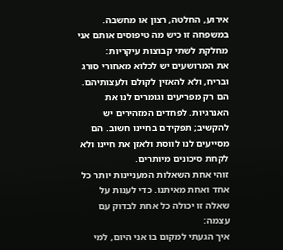אירוע, החלטה, רצון או מחשבה. במשפחה זו כיש מה טיפוסים אותם אני מחלקת לשתי קבוצות עיקריות:
את המרושעים יש לכלוא מאחורי סורג ובריח, ולא להאזין לקולם ולעצותיהם. הם רק מפריעים וגומרים לנו את האנרגיות. לפחדים המזהירים יש להקשיב; תפקידם בחיינו חשוב. הם מסייעים לנו לווסת ולאזן את חיינו ולא לקחת סיכונים מיותרים.
זוהי אחת השאלות המעניינות יותר כל אחד ואחת מאיתנו. כדי לענות על שאלה זו יכולה כל אחת לבדוק עם עצמה:
איך הגעתי למקום בו אני היום, למי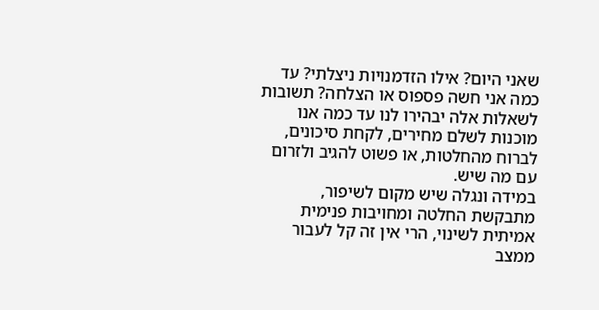שאני היום? אילו הזדמנויות ניצלתי? עד כמה אני חשה פספוס או הצלחה? תשובות לשאלות אלה יבהירו לנו עד כמה אנו מוכנות לשלם מחירים, לקחת סיכונים, לברוח מהחלטות, או פשוט להגיב ולזרום עם מה שיש.
במידה ונגלה שיש מקום לשיפור, מתבקשת החלטה ומחויבות פנימית אמיתית לשינוי, הרי אין זה קל לעבור ממצב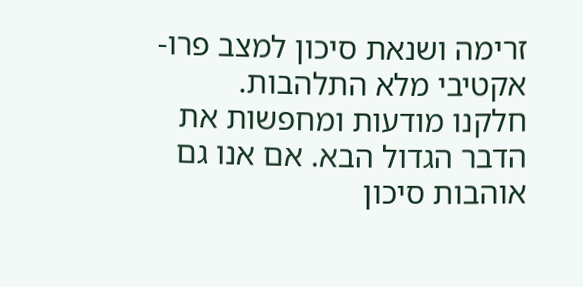זרימה ושנאת סיכון למצב פרו-אקטיבי מלא התלהבות.
חלקנו מודעות ומחפשות את הדבר הגדול הבא. אם אנו גם אוהבות סיכון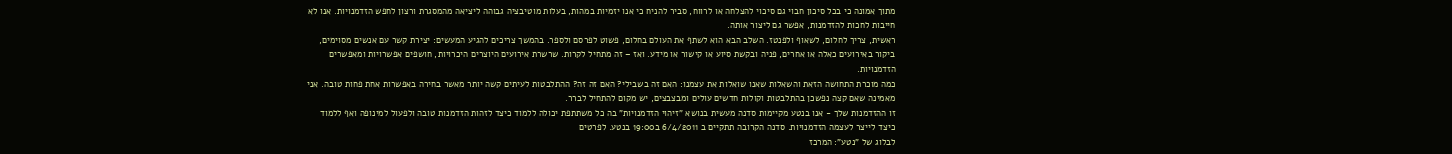מתוך אמונה כי בכל סיכון חבוי גם סיכוי להצלחה או לרווח, סביר להניח כי אנו יזמיות במהות, בעלות מוטיבציה גבוהה ליציאה מהמסגרת ורצון לחפש הזדמנויות. אנו לא חייבות לחכות להזדמנות, אפשר גם ליצור אותה.
ראשית, צריך לחלום, לשאוף ולפנטז. השלב הבא הוא לשתף את העולם בחלום, פשוט לפרסם ולספר. בהמשך צריכים להגיע המעשים: יצירת קשר עם אנשים מסוימים, ביקור באירועים כאלה או אחרים, פניה ובקשת סיוע או קישור או מידע. ואז – זה מתחיל לקרות. שרשרת אירועים היוצרים היכרויות, חושפים אפשרויות ומאפשרים הזדמנויות.
כמה מוכרת התחושה הזאת והשאלות שאנו שואלות את עצמנו: האם זה בשבילי? האם זה זה? ההתלבטות לעיתים קשה יותר מאשר בחירה באפשרות אחת פחות טובה. אני מאמינה שאם קצה נפשכן בהתלבטות וקולות חדשים עולים ומבצבצים, יש מקום להתחיל לברר.
זו ההזדמנות שלך - אנו בנטע מקיימות סדנה מעשית בנושא "זיהוי הזדמנויות" בה כל משתתפת יכולה ללמוד כיצד לזהות הזדמנות טובה ולפעול למינופה ואף ללמוד כיצד לייצר לעצמה הזדמנויות. סדנה הקרובה תתקיים ב 6/4/2011 ב19:00 בנטע. לפרטים
לבלוג של "נטע": המרכז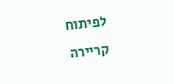לפיתוח קריירה